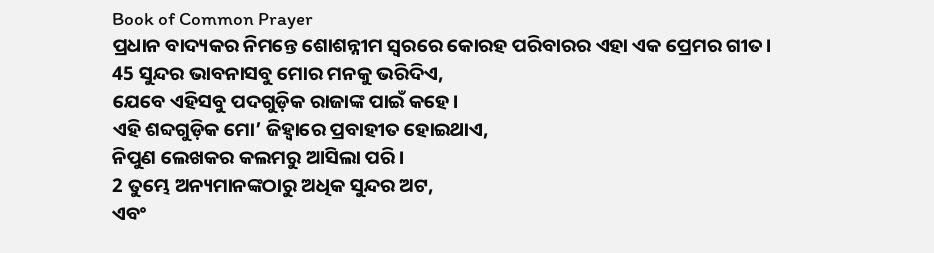Book of Common Prayer
ପ୍ରଧାନ ବାଦ୍ୟକର ନିମନ୍ତେ ଶୋଶନ୍ନୀମ ସ୍ୱରରେ କୋରହ ପରିବାରର ଏହା ଏକ ପ୍ରେମର ଗୀତ।
45 ସୁନ୍ଦର ଭାବନାସବୁ ମୋର ମନକୁ ଭରିଦିଏ,
ଯେବେ ଏହିସବୁ ପଦଗୁଡ଼ିକ ରାଜାଙ୍କ ପାଇଁ କହେ।
ଏହି ଶବ୍ଦଗୁଡ଼ିକ ମୋ’ ଜିହ୍ୱାରେ ପ୍ରବାହୀତ ହୋଇଥାଏ,
ନିପୁଣ ଲେଖକର କଲମରୁ ଆସିଲା ପରି।
2 ତୁମ୍ଭେ ଅନ୍ୟମାନଙ୍କଠାରୁ ଅଧିକ ସୁନ୍ଦର ଅଟ,
ଏବଂ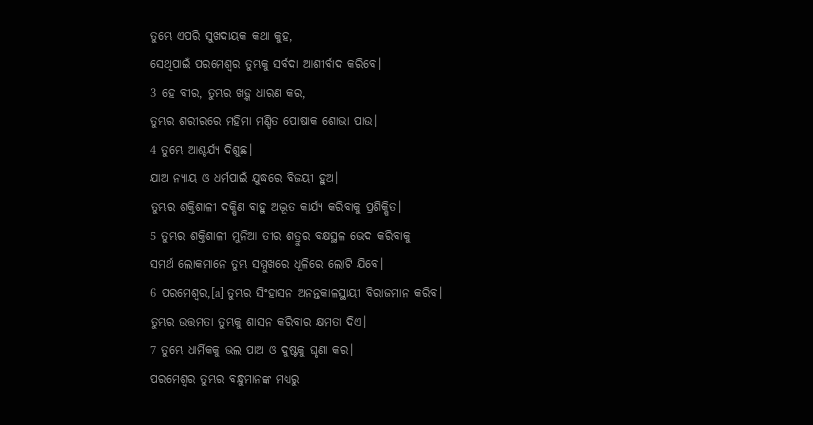ତୁମ୍ଭେ ଏପରି ସୁଖଦାୟକ କଥା କୁହ,
ସେଥିପାଇଁ ପରମେଶ୍ୱର ତୁମ୍ଭକୁ ସର୍ବଦା ଆଶୀର୍ବାଦ କରିବେ।
3 ହେ ବୀର, ତୁମ୍ଭର ଖଡ଼୍ଗ ଧାରଣ କର,
ତୁମ୍ଭର ଶରୀରରେ ମହିମା ମଣ୍ଡିତ ପୋଷାକ ଶୋଭା ପାଉ।
4 ତୁମ୍ଭେ ଆଶ୍ଚର୍ଯ୍ୟ ଦିଶୁଛ।
ଯାଅ ନ୍ୟାୟ ଓ ଧର୍ମପାଇଁ ଯୁଦ୍ଧରେ ବିଜୟୀ ହୁଅ।
ତୁମ୍ଭର ଶକ୍ତିଶାଳୀ ଦକ୍ଷିଣ ବାହୁ ଅଦ୍ଭୂତ କାର୍ଯ୍ୟ କରିବାକୁ ପ୍ରଶିକ୍ଷିତ।
5 ତୁମ୍ଭର ଶକ୍ତିଶାଳୀ ମୁନିଆ ତୀର ଶତ୍ରୁର ବକ୍ଷସ୍ଥଳ ଭେଦ କରିବାକୁ
ସମର୍ଥ ଲୋକମାନେ ତୁମ୍ଭ ସମ୍ମୁଖରେ ଧୂଳିରେ ଲୋଟି ଯିବେ।
6 ପରମେଶ୍ୱର,[a] ତୁମ୍ଭର ସିଂହାସନ ଅନନ୍ତକାଳସ୍ଥାୟୀ ବିରାଜମାନ କରିବ।
ତୁମ୍ଭର ଉତ୍ତମତା ତୁମ୍ଭକୁ ଶାସନ କରିବାର କ୍ଷମତା ଦିଏ।
7 ତୁମ୍ଭେ ଧାର୍ମିକକୁ ଭଲ ପାଅ ଓ ଦୁଷ୍ଟକୁ ଘୃଣା କର।
ପରମେଶ୍ୱର ତୁମ୍ଭର ବନ୍ଧୁମାନଙ୍କ ମଧ୍ୟରୁ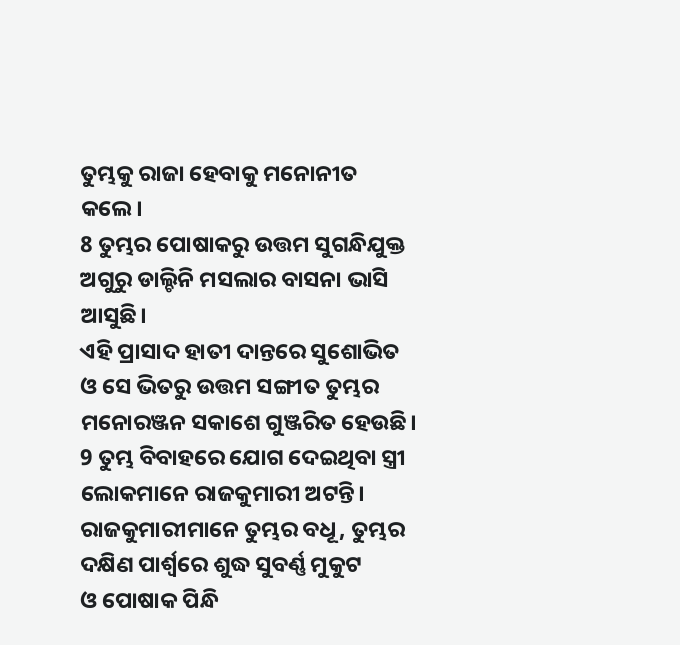ତୁମ୍ଭକୁ ରାଜା ହେବାକୁ ମନୋନୀତ କଲେ।
8 ତୁମ୍ଭର ପୋଷାକରୁ ଉତ୍ତମ ସୁଗନ୍ଧିଯୁକ୍ତ ଅଗୁରୁ ଡାଲ୍ଚିନି ମସଲାର ବାସନା ଭାସି ଆସୁଛି।
ଏହି ପ୍ରାସାଦ ହାତୀ ଦାନ୍ତରେ ସୁଶୋଭିତ ଓ ସେ ଭିତରୁ ଉତ୍ତମ ସଙ୍ଗୀତ ତୁମ୍ଭର ମନୋରଞ୍ଜନ ସକାଶେ ଗୁଞ୍ଜରିତ ହେଉଛି।
9 ତୁମ୍ଭ ବିବାହରେ ଯୋଗ ଦେଇଥିବା ସ୍ତ୍ରୀ ଲୋକମାନେ ରାଜକୁମାରୀ ଅଟନ୍ତି।
ରାଜକୁମାରୀମାନେ ତୁମ୍ଭର ବଧୂ, ତୁମ୍ଭର ଦକ୍ଷିଣ ପାର୍ଶ୍ୱରେ ଶୁଦ୍ଧ ସୁବର୍ଣ୍ଣ ମୁକୁଟ
ଓ ପୋଷାକ ପିନ୍ଧି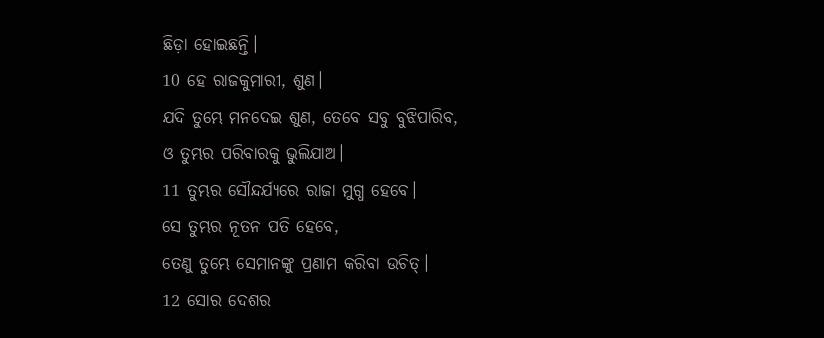ଛିଡ଼ା ହୋଇଛନ୍ତି।
10 ହେ ରାଜକୁମାରୀ, ଶୁଣ।
ଯଦି ତୁମ୍ଭେ ମନଦେଇ ଶୁଣ, ତେବେ ସବୁ ବୁଝିପାରିବ,
ଓ ତୁମ୍ଭର ପରିବାରକୁ ଭୁଲିଯାଅ।
11 ତୁମ୍ଭର ସୌନ୍ଦର୍ଯ୍ୟରେ ରାଜା ମୁଗ୍ଧ ହେବେ।
ସେ ତୁମ୍ଭର ନୂତନ ପତି ହେବେ,
ତେଣୁ ତୁମ୍ଭେ ସେମାନଙ୍କୁ ପ୍ରଣାମ କରିବା ଉଚିତ୍।
12 ସୋର ଦେଶର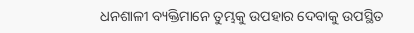ଧନଶାଳୀ ବ୍ୟକ୍ତିମାନେ ତୁମ୍ଭକୁ ଉପହାର ଦେବାକୁ ଉପସ୍ଥିତ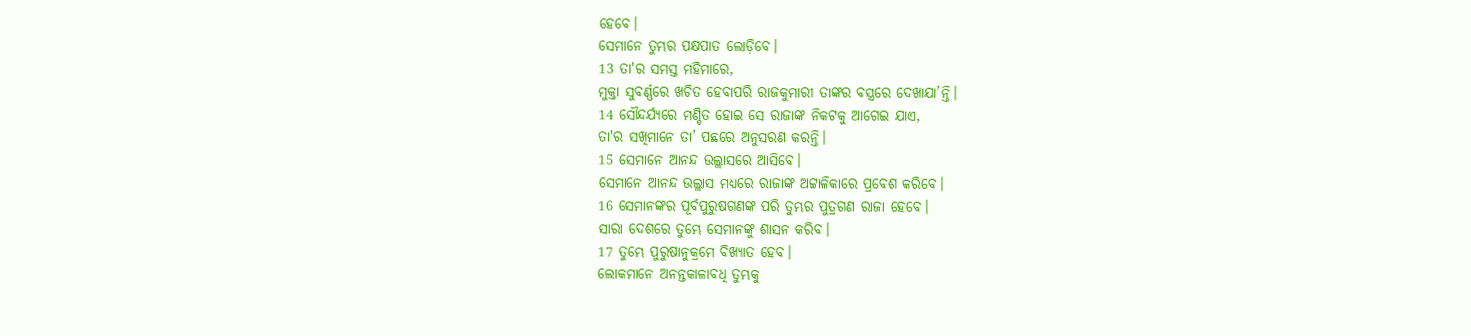ହେବେ।
ସେମାନେ ତୁମ୍ଭର ପକ୍ଷପାତ ଲୋଡ଼ିବେ।
13 ତା'ର ସମସ୍ତ ମହିମାରେ,
ମୁକ୍ତା ସୁବର୍ଣ୍ଣରେ ଖଚିତ ହେବାପରି ରାଜକୁମାରୀ ତାଙ୍କର ବସ୍ତ୍ରରେ ଦେଖାଯା’ନ୍ତି।
14 ସୌନ୍ଦର୍ଯ୍ୟରେ ମଣ୍ଡିତ ହୋଇ ସେ ରାଜାଙ୍କ ନିକଟକୁ ଆଗେଇ ଯାଏ,
ତା'ର ସଖିମାନେ ତା’ ପଛରେ ଅନୁସରଣ କରନ୍ତି।
15 ସେମାନେ ଆନନ୍ଦ ଉଲ୍ଲାସରେ ଆସିବେ।
ସେମାନେ ଆନନ୍ଦ ଉଲ୍ଲାସ ମଧ୍ୟରେ ରାଜାଙ୍କ ଅଟ୍ଟାଳିକାରେ ପ୍ରବେଶ କରିବେ।
16 ସେମାନଙ୍କର ପୂର୍ବପୁରୁଷଗଣଙ୍କ ପରି ତୁମ୍ଭର ପୁତ୍ରଗଣ ରାଜା ହେବେ।
ସାରା ଦେଶରେ ତୁମ୍ଭେ ସେମାନଙ୍କୁ ଶାସନ କରିବ।
17 ତୁମ୍ଭେ ପୁରୁଷାନୁକ୍ରମେ ବିଖ୍ୟାତ ହେବ।
ଲୋକମାନେ ଅନନ୍ତକାଳାବଧି ତୁମ୍ଭକୁ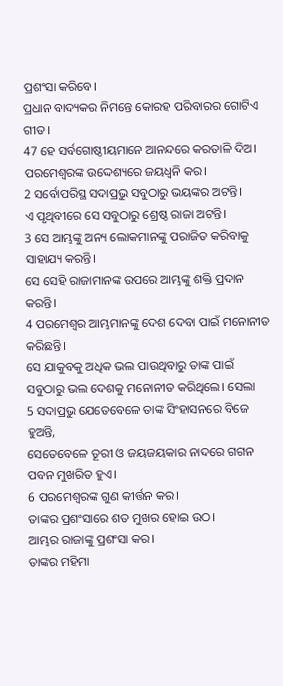ପ୍ରଶଂସା କରିବେ।
ପ୍ରଧାନ ବାଦ୍ୟକର ନିମନ୍ତେ କୋରହ ପରିବାରର ଗୋଟିଏ ଗୀତ।
47 ହେ ସର୍ବଗୋଷ୍ଠୀୟମାନେ ଆନନ୍ଦରେ କରତାଳି ଦିଅ।
ପରମେଶ୍ୱରଙ୍କ ଉଦ୍ଦେଶ୍ୟରେ ଜୟଧ୍ୱନି କର।
2 ସର୍ବୋପରିସ୍ଥ ସଦାପ୍ରଭୁ ସବୁଠାରୁ ଭୟଙ୍କର ଅଟନ୍ତି।
ଏ ପୃଥିବୀରେ ସେ ସବୁଠାରୁ ଶ୍ରେଷ୍ଠ ରାଜା ଅଟନ୍ତି।
3 ସେ ଆମ୍ଭଙ୍କୁ ଅନ୍ୟ ଲୋକମାନଙ୍କୁ ପରାଜିତ କରିବାକୁ ସାହାଯ୍ୟ କରନ୍ତି।
ସେ ସେହି ରାଜାମାନଙ୍କ ଉପରେ ଆମ୍ଭଙ୍କୁ ଶକ୍ତି ପ୍ରଦାନ କରନ୍ତି।
4 ପରମେଶ୍ୱର ଆମ୍ଭମାନଙ୍କୁ ଦେଶ ଦେବା ପାଇଁ ମନୋନୀତ କରିଛନ୍ତି।
ସେ ଯାକୁବକୁ ଅଧିକ ଭଲ ପାଉଥିବାରୁ ତାଙ୍କ ପାଇଁ ସବୁଠାରୁ ଭଲ ଦେଶକୁ ମନୋନୀତ କରିଥିଲେ। ସେଲା
5 ସଦାପ୍ରଭୁ ଯେତେବେଳେ ତାଙ୍କ ସିଂହାସନରେ ବିଜେ ହୁଅନ୍ତି,
ସେତେବେଳେ ତୂରୀ ଓ ଜୟଜୟକାର ନାଦରେ ଗଗନ ପବନ ମୁଖରିତ ହୁଏ।
6 ପରମେଶ୍ୱରଙ୍କ ଗୁଣ କୀର୍ତ୍ତନ କର।
ତାଙ୍କର ପ୍ରଶଂସାରେ ଶତ ମୁଖର ହୋଇ ଉଠ।
ଆମ୍ଭର ରାଜାଙ୍କୁ ପ୍ରଶଂସା କର।
ତାଙ୍କର ମହିମା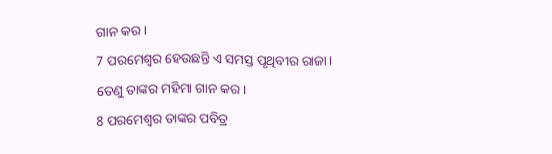ଗାନ କର।
7 ପରମେଶ୍ୱର ହେଉଛନ୍ତି ଏ ସମସ୍ତ ପୃଥିବୀର ରାଜା।
ତେଣୁ ତାଙ୍କର ମହିମା ଗାନ କର।
8 ପରମେଶ୍ୱର ତାଙ୍କର ପବିତ୍ର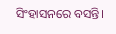ସିଂହାସନରେ ବସନ୍ତି।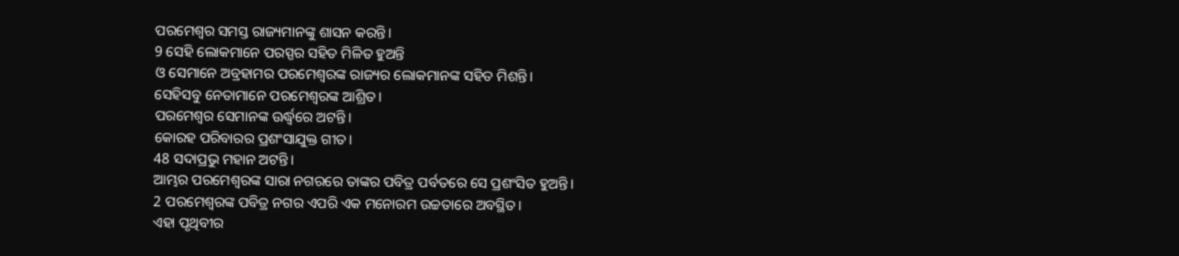ପରମେଶ୍ୱର ସମସ୍ତ ରାଜ୍ୟମାନଙ୍କୁ ଶାସନ କରନ୍ତି।
9 ସେହି ଲୋକମାନେ ପରସ୍ପର ସହିତ ମିଳିତ ହୁଅନ୍ତି
ଓ ସେମାନେ ଅବ୍ରହାମର ପରମେଶ୍ୱରଙ୍କ ରାଜ୍ୟର ଲୋକମାନଙ୍କ ସହିତ ମିଶନ୍ତି।
ସେହିସବୁ ନେତାମାନେ ପରମେଶ୍ୱରଙ୍କ ଆଶ୍ରିତ।
ପରମେଶ୍ୱର ସେମାନଙ୍କ ଊର୍ଦ୍ଧ୍ୱରେ ଅଟନ୍ତି।
କୋରହ ପରିବାରର ପ୍ରଶଂସାଯୁକ୍ତ ଗୀତ।
48 ସଦାପ୍ରଭୁ ମହାନ ଅଟନ୍ତି।
ଆମ୍ଭର ପରମେଶ୍ୱରଙ୍କ ସାରା ନଗରରେ ତାଙ୍କର ପବିତ୍ର ପର୍ବତରେ ସେ ପ୍ରଶଂସିତ ହୁଅନ୍ତି।
2 ପରମେଶ୍ୱରଙ୍କ ପବିତ୍ର ନଗର ଏପରି ଏକ ମନୋରମ ଉଚ୍ଚତାରେ ଅବସ୍ଥିତ।
ଏହା ପୃଥିବୀର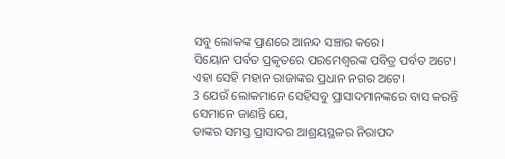ସବୁ ଲୋକଙ୍କ ପ୍ରାଣରେ ଆନନ୍ଦ ସଞ୍ଚାର କରେ।
ସିୟୋନ ପର୍ବତ ପ୍ରକୃତରେ ପରମେଶ୍ୱରଙ୍କ ପବିତ୍ର ପର୍ବତ ଅଟେ।
ଏହା ସେହି ମହାନ ରାଜାଙ୍କର ପ୍ରଧାନ ନଗର ଅଟେ।
3 ଯେଉଁ ଲୋକମାନେ ସେହିସବୁ ପ୍ରାସାଦମାନଙ୍କରେ ବାସ କରନ୍ତି ସେମାନେ ଜାଣନ୍ତି ଯେ,
ତାଙ୍କର ସମସ୍ତ ପ୍ରାସାଦର ଆଶ୍ରୟସ୍ଥଳର ନିରାପଦ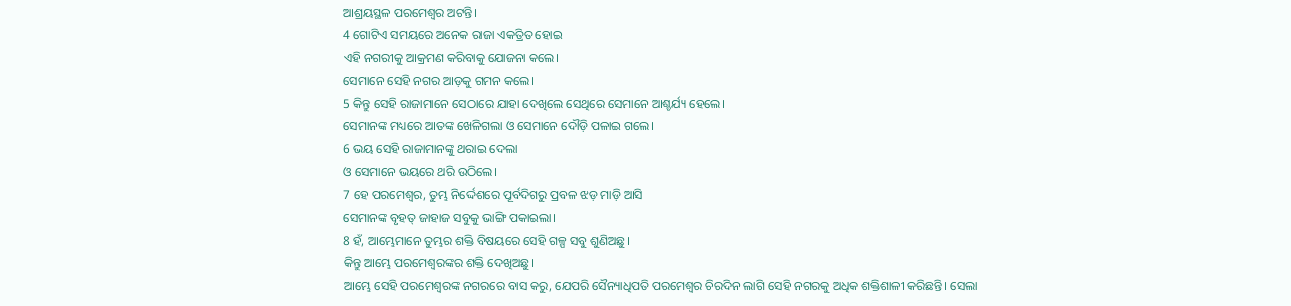ଆଶ୍ରୟସ୍ଥଳ ପରମେଶ୍ୱର ଅଟନ୍ତି।
4 ଗୋଟିଏ ସମୟରେ ଅନେକ ରାଜା ଏକତ୍ରିତ ହୋଇ
ଏହି ନଗରୀକୁ ଆକ୍ରମଣ କରିବାକୁ ଯୋଜନା କଲେ।
ସେମାନେ ସେହି ନଗର ଆଡ଼କୁ ଗମନ କଲେ।
5 କିନ୍ତୁ ସେହି ରାଜାମାନେ ସେଠାରେ ଯାହା ଦେଖିଲେ ସେଥିରେ ସେମାନେ ଆଶ୍ଚର୍ଯ୍ୟ ହେଲେ।
ସେମାନଙ୍କ ମଧ୍ୟରେ ଆତଙ୍କ ଖେଳିଗଲା ଓ ସେମାନେ ଦୌଡ଼ି ପଳାଇ ଗଲେ।
6 ଭୟ ସେହି ରାଜାମାନଙ୍କୁ ଥରାଇ ଦେଲା
ଓ ସେମାନେ ଭୟରେ ଥରି ଉଠିଲେ।
7 ହେ ପରମେଶ୍ୱର, ତୁମ୍ଭ ନିର୍ଦ୍ଦେଶରେ ପୂର୍ବଦିଗରୁ ପ୍ରବଳ ଝଡ଼ ମାଡ଼ି ଆସି
ସେମାନଙ୍କ ବୃହତ୍ ଜାହାଜ ସବୁକୁ ଭାଙ୍ଗି ପକାଇଲା।
8 ହଁ, ଆମ୍ଭେମାନେ ତୁମ୍ଭର ଶକ୍ତି ବିଷୟରେ ସେହି ଗଳ୍ପ ସବୁ ଶୁଣିଅଛୁ।
କିନ୍ତୁ ଆମ୍ଭେ ପରମେଶ୍ୱରଙ୍କର ଶକ୍ତି ଦେଖିଅଛୁ।
ଆମ୍ଭେ ସେହି ପରମେଶ୍ୱରଙ୍କ ନଗରରେ ବାସ କରୁ, ଯେପରି ସୈନ୍ୟାଧିପତି ପରମେଶ୍ୱର ଚିରଦିନ ଲାଗି ସେହି ନଗରକୁ ଅଧିକ ଶକ୍ତିଶାଳୀ କରିଛନ୍ତି। ସେଲା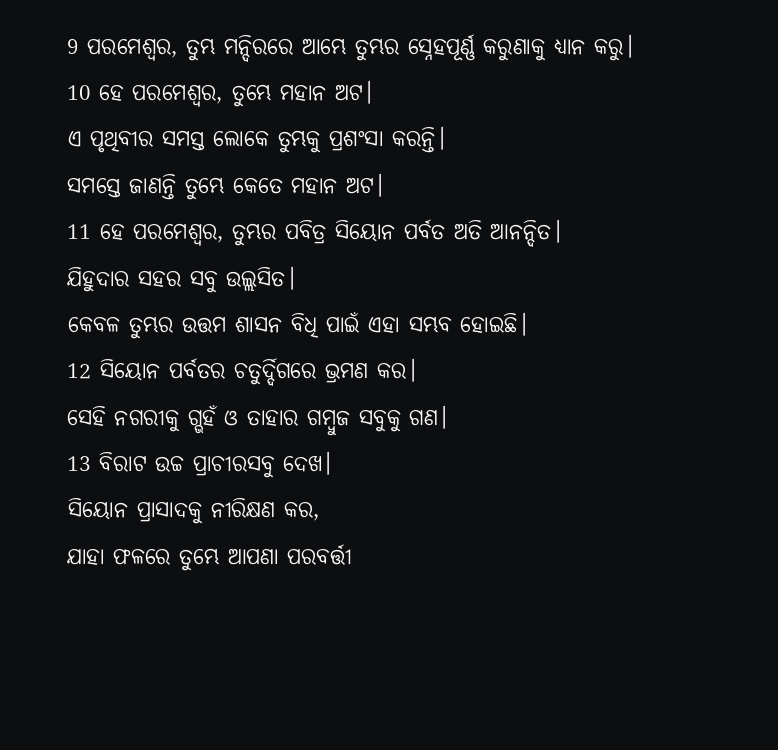9 ପରମେଶ୍ୱର, ତୁମ୍ଭ ମନ୍ଦିରରେ ଆମ୍ଭେ ତୁମ୍ଭର ସ୍ନେହପୂର୍ଣ୍ଣ କରୁଣାକୁ ଧ୍ୟାନ କରୁ।
10 ହେ ପରମେଶ୍ୱର, ତୁମ୍ଭେ ମହାନ ଅଟ।
ଏ ପୃଥିବୀର ସମସ୍ତ ଲୋକେ ତୁମ୍ଭକୁ ପ୍ରଶଂସା କରନ୍ତି।
ସମସ୍ତେ ଜାଣନ୍ତି ତୁମ୍ଭେ କେତେ ମହାନ ଅଟ।
11 ହେ ପରମେଶ୍ୱର, ତୁମ୍ଭର ପବିତ୍ର ସିୟୋନ ପର୍ବତ ଅତି ଆନନ୍ଦିତ।
ଯିହୁଦାର ସହର ସବୁ ଉଲ୍ଲସିତ।
କେବଳ ତୁମ୍ଭର ଉତ୍ତମ ଶାସନ ବିଧି ପାଇଁ ଏହା ସମ୍ଭବ ହୋଇଛି।
12 ସିୟୋନ ପର୍ବତର ଚତୁର୍ଦ୍ଦିଗରେ ଭ୍ରମଣ କର।
ସେହି ନଗରୀକୁ ଗ୍ଭହଁ ଓ ତାହାର ଗମ୍ବୁଜ ସବୁକୁ ଗଣ।
13 ବିରାଟ ଉଚ୍ଚ ପ୍ରାଚୀରସବୁ ଦେଖ।
ସିୟୋନ ପ୍ରାସାଦକୁ ନୀରିକ୍ଷଣ କର,
ଯାହା ଫଳରେ ତୁମ୍ଭେ ଆପଣା ପରବର୍ତ୍ତୀ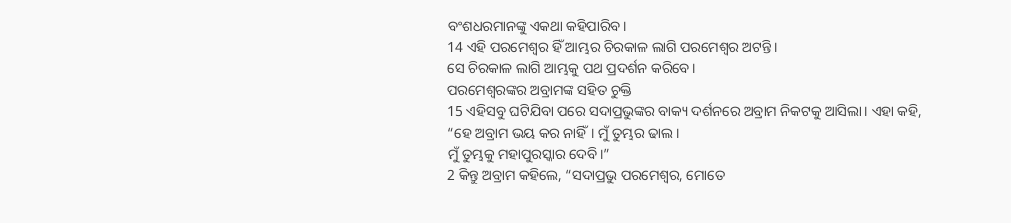ବଂଶଧରମାନଙ୍କୁ ଏକଥା କହିପାରିବ।
14 ଏହି ପରମେଶ୍ୱର ହିଁ ଆମ୍ଭର ଚିରକାଳ ଲାଗି ପରମେଶ୍ୱର ଅଟନ୍ତି।
ସେ ଚିରକାଳ ଲାଗି ଆମ୍ଭକୁ ପଥ ପ୍ରଦର୍ଶନ କରିବେ।
ପରମେଶ୍ୱରଙ୍କର ଅବ୍ରାମଙ୍କ ସହିତ ଚୁକ୍ତି
15 ଏହିସବୁ ଘଟିଯିବା ପରେ ସଦାପ୍ରଭୁଙ୍କର ବାକ୍ୟ ଦର୍ଶନରେ ଅବ୍ରାମ ନିକଟକୁ ଆସିଲା। ଏହା କହି,
“ହେ ଅବ୍ରାମ ଭୟ କର ନାହିଁ। ମୁଁ ତୁମ୍ଭର ଢାଲ।
ମୁଁ ତୁମ୍ଭକୁ ମହାପୁରସ୍କାର ଦେବି।”
2 କିନ୍ତୁ ଅବ୍ରାମ କହିଲେ, “ସଦାପ୍ରଭୁ ପରମେଶ୍ୱର, ମୋତେ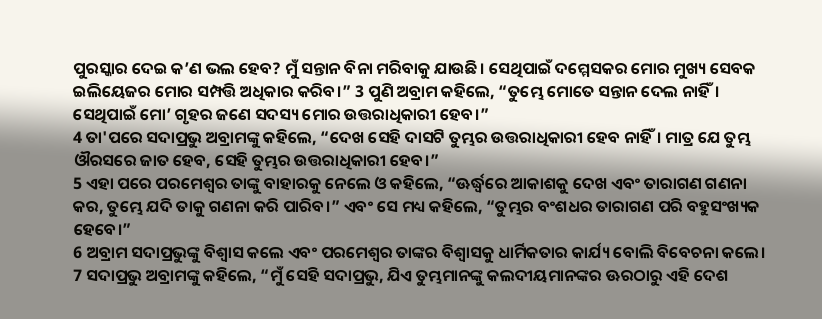ପୁରସ୍କାର ଦେଇ କ’ଣ ଭଲ ହେବ? ମୁଁ ସନ୍ତାନ ବିନା ମରିବାକୁ ଯାଉଛି। ସେଥିପାଇଁ ଦମ୍ମେସକର ମୋର ମୁଖ୍ୟ ସେବକ ଇଲିୟେଜର ମୋର ସମ୍ପତ୍ତି ଅଧିକାର କରିବ।” 3 ପୁଣି ଅବ୍ରାମ କହିଲେ, “ତୁମ୍ଭେ ମୋତେ ସନ୍ତାନ ଦେଲ ନାହିଁ। ସେଥିପାଇଁ ମୋ’ ଗୃହର ଜଣେ ସଦସ୍ୟ ମୋର ଉତ୍ତରାଧିକାରୀ ହେବ।”
4 ତା'ପରେ ସଦାପ୍ରଭୁ ଅବ୍ରାମଙ୍କୁ କହିଲେ, “ଦେଖ ସେହି ଦାସଟି ତୁମ୍ଭର ଉତ୍ତରାଧିକାରୀ ହେବ ନାହିଁ। ମାତ୍ର ଯେ ତୁମ୍ଭ ଔରସରେ ଜାତ ହେବ, ସେହି ତୁମ୍ଭର ଉତ୍ତରାଧିକାରୀ ହେବ।”
5 ଏହା ପରେ ପରମେଶ୍ୱର ତାଙ୍କୁ ବାହାରକୁ ନେଲେ ଓ କହିଲେ, “ଊର୍ଦ୍ଧ୍ୱରେ ଆକାଶକୁ ଦେଖ ଏବଂ ତାରାଗଣ ଗଣନା କର, ତୁମ୍ଭେ ଯଦି ତାକୁ ଗଣନା କରି ପାରିବ।” ଏବଂ ସେ ମଧ୍ୟ କହିଲେ, “ତୁମ୍ଭର ବଂଶଧର ତାରାଗଣ ପରି ବହୁସଂଖ୍ୟକ ହେବେ।”
6 ଅବ୍ରାମ ସଦାପ୍ରଭୁଙ୍କୁ ବିଶ୍ୱାସ କଲେ ଏବଂ ପରମେଶ୍ୱର ତାଙ୍କର ବିଶ୍ୱାସକୁ ଧାର୍ମିକତାର କାର୍ଯ୍ୟ ବୋଲି ବିବେଚନା କଲେ। 7 ସଦାପ୍ରଭୁ ଅବ୍ରାମଙ୍କୁ କହିଲେ, “ମୁଁ ସେହି ସଦାପ୍ରଭୁ, ଯିଏ ତୁମ୍ଭମାନଙ୍କୁ କଲଦୀୟମାନଙ୍କର ଊରଠାରୁ ଏହି ଦେଶ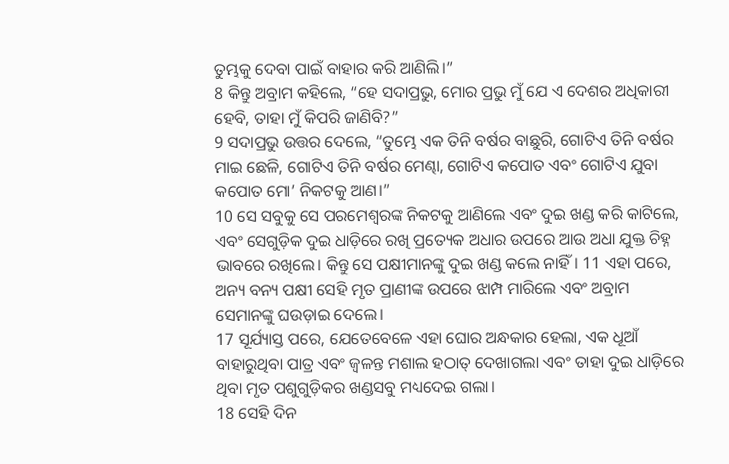ତୁମ୍ଭକୁ ଦେବା ପାଇଁ ବାହାର କରି ଆଣିଲି।”
8 କିନ୍ତୁ ଅବ୍ରାମ କହିଲେ, “ହେ ସଦାପ୍ରଭୁ, ମୋର ପ୍ରଭୁ ମୁଁ ଯେ ଏ ଦେଶର ଅଧିକାରୀ ହେବି, ତାହା ମୁଁ କିପରି ଜାଣିବି?”
9 ସଦାପ୍ରଭୁ ଉତ୍ତର ଦେଲେ, “ତୁମ୍ଭେ ଏକ ତିନି ବର୍ଷର ବାଛୁରି, ଗୋଟିଏ ତିନି ବର୍ଷର ମାଇ ଛେଳି, ଗୋଟିଏ ତିନି ବର୍ଷର ମେଣ୍ଢା, ଗୋଟିଏ କପୋତ ଏବଂ ଗୋଟିଏ ଯୁବା କପୋତ ମୋ’ ନିକଟକୁ ଆଣ।”
10 ସେ ସବୁକୁ ସେ ପରମେଶ୍ୱରଙ୍କ ନିକଟକୁ ଆଣିଲେ ଏବଂ ଦୁଇ ଖଣ୍ଡ କରି କାଟିଲେ, ଏବଂ ସେଗୁଡ଼ିକ ଦୁଇ ଧାଡ଼ିରେ ରଖି ପ୍ରତ୍ୟେକ ଅଧାର ଉପରେ ଆଉ ଅଧା ଯୁକ୍ତ ଚିହ୍ନ ଭାବରେ ରଖିଲେ। କିନ୍ତୁ ସେ ପକ୍ଷୀମାନଙ୍କୁ ଦୁଇ ଖଣ୍ଡ କଲେ ନାହିଁ। 11 ଏହା ପରେ, ଅନ୍ୟ ବନ୍ୟ ପକ୍ଷୀ ସେହି ମୃତ ପ୍ରାଣୀଙ୍କ ଉପରେ ଝାମ୍ପ ମାରିଲେ ଏବଂ ଅବ୍ରାମ ସେମାନଙ୍କୁ ଘଉଡ଼ାଇ ଦେଲେ।
17 ସୂର୍ଯ୍ୟାସ୍ତ ପରେ, ଯେତେବେଳେ ଏହା ଘୋର ଅନ୍ଧକାର ହେଲା, ଏକ ଧୂଆଁ ବାହାରୁଥିବା ପାତ୍ର ଏବଂ ଜ୍ୱଳନ୍ତ ମଶାଲ ହଠାତ୍ ଦେଖାଗଲା ଏବଂ ତାହା ଦୁଇ ଧାଡ଼ିରେ ଥିବା ମୃତ ପଶୁଗୁଡ଼ିକର ଖଣ୍ଡସବୁ ମଧ୍ୟଦେଇ ଗଲା।
18 ସେହି ଦିନ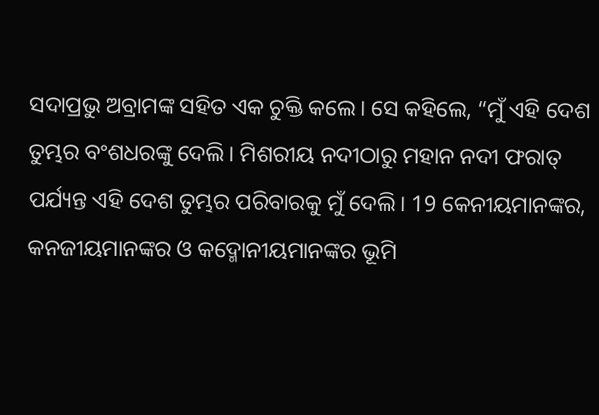ସଦାପ୍ରଭୁ ଅବ୍ରାମଙ୍କ ସହିତ ଏକ ଚୁକ୍ତି କଲେ। ସେ କହିଲେ, “ମୁଁ ଏହି ଦେଶ ତୁମ୍ଭର ବଂଶଧରଙ୍କୁ ଦେଲି। ମିଶରୀୟ ନଦୀଠାରୁ ମହାନ ନଦୀ ଫରାତ୍ ପର୍ଯ୍ୟନ୍ତ ଏହି ଦେଶ ତୁମ୍ଭର ପରିବାରକୁ ମୁଁ ଦେଲି। 19 କେନୀୟମାନଙ୍କର, କନଜୀୟମାନଙ୍କର ଓ କଦ୍ମୋନୀୟମାନଙ୍କର ଭୂମି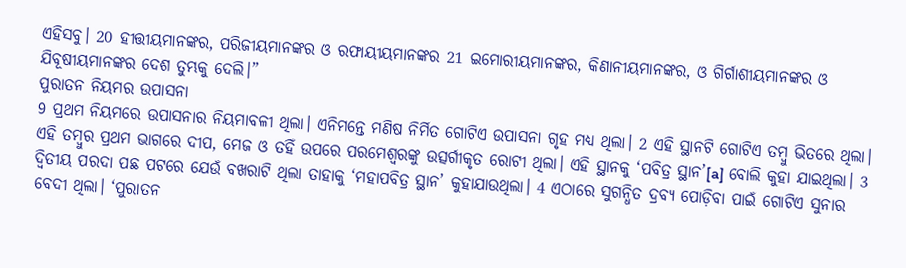ଏହିସବୁ। 20 ହୀତ୍ତୀୟମାନଙ୍କର, ପରିଜୀୟମାନଙ୍କର ଓ ରଫାୟୀୟମାନଙ୍କର 21 ଇମୋରୀୟମାନଙ୍କର, କିଣାନୀୟମାନଙ୍କର, ଓ ଗିର୍ଗାଶୀୟମାନଙ୍କର ଓ ଯିବୂଷୀୟମାନଙ୍କର ଦେଶ ତୁମ୍ଭକୁ ଦେଲି।”
ପୁରାତନ ନିୟମର ଉପାସନା
9 ପ୍ରଥମ ନିୟମରେ ଉପାସନାର ନିୟମାବଳୀ ଥିଲା। ଏନିମନ୍ତେ ମଣିଷ ନିର୍ମିତ ଗୋଟିଏ ଉପାସନା ଗୃହ ମଧ୍ୟ ଥିଲା। 2 ଏହି ସ୍ଥାନଟି ଗୋଟିଏ ତମ୍ବୁ ଭିତରେ ଥିଲା। ଏହି ତମ୍ବୁର ପ୍ରଥମ ଭାଗରେ ଦୀପ, ମେଜ ଓ ତହିଁ ଉପରେ ପରମେଶ୍ୱରଙ୍କୁ ଉତ୍ସର୍ଗୀକୃତ ରୋଟୀ ଥିଲା। ଏହି ସ୍ଥାନକୁ ‘ପବିତ୍ର ସ୍ଥାନ’[a] ବୋଲି କୁହା ଯାଇଥିଲା। 3 ଦ୍ୱିତୀୟ ପରଦା ପଛ ପଟରେ ଯେଉଁ ବଖରାଟି ଥିଲା ତାହାକୁ ‘ମହାପବିତ୍ର ସ୍ଥାନ’ କୁହାଯାଉଥିଲା। 4 ଏଠାରେ ସୁଗନ୍ଧିତ ଦ୍ରବ୍ୟ ପୋଡ଼ିବା ପାଇଁ ଗୋଟିଏ ସୁନାର ବେଦୀ ଥିଲା। ‘ପୁରାତନ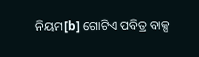ନିୟମ[b] ଗୋଟିଏ ପବିତ୍ର ବାକ୍ସ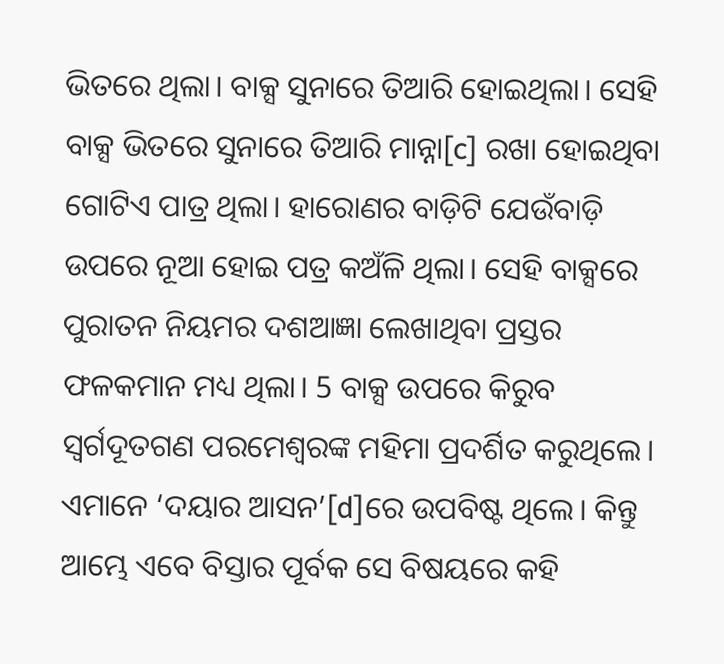ଭିତରେ ଥିଲା। ବାକ୍ସ ସୁନାରେ ତିଆରି ହୋଇଥିଲା। ସେହି ବାକ୍ସ ଭିତରେ ସୁନାରେ ତିଆରି ମାନ୍ନା[c] ରଖା ହୋଇଥିବା ଗୋଟିଏ ପାତ୍ର ଥିଲା। ହାରୋଣର ବାଡ଼ିଟି ଯେଉଁବାଡ଼ି ଉପରେ ନୂଆ ହୋଇ ପତ୍ର କଅଁଳି ଥିଲା। ସେହି ବାକ୍ସରେ ପୁରାତନ ନିୟମର ଦଶଆଜ୍ଞା ଲେଖାଥିବା ପ୍ରସ୍ତର ଫଳକମାନ ମଧ୍ୟ ଥିଲା। 5 ବାକ୍ସ ଉପରେ କିରୁବ ସ୍ୱର୍ଗଦୂତଗଣ ପରମେଶ୍ୱରଙ୍କ ମହିମା ପ୍ରଦର୍ଶିତ କରୁଥିଲେ। ଏମାନେ ‘ଦୟାର ଆସନ’[d]ରେ ଉପବିଷ୍ଟ ଥିଲେ। କିନ୍ତୁ ଆମ୍ଭେ ଏବେ ବିସ୍ତାର ପୂର୍ବକ ସେ ବିଷୟରେ କହି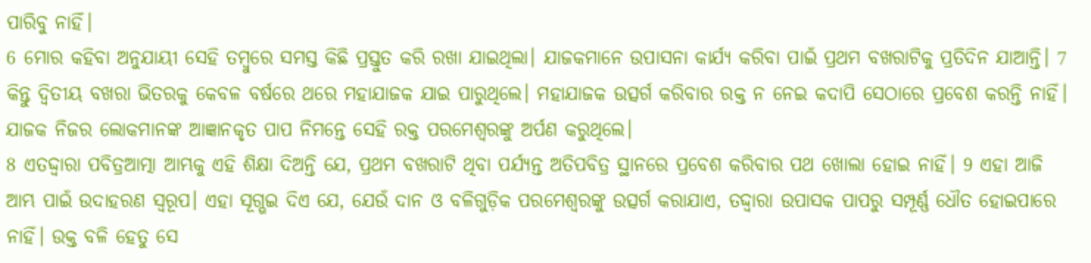ପାରିବୁ ନାହିଁ।
6 ମୋର କହିବା ଅନୁଯାୟୀ ସେହି ତମ୍ବୁରେ ସମସ୍ତ କିଛି ପ୍ରସ୍ତୁତ କରି ରଖା ଯାଇଥିଲା। ଯାଜକମାନେ ଉପାସନା କାର୍ଯ୍ୟ କରିବା ପାଇଁ ପ୍ରଥମ ବଖରାଟିକୁ ପ୍ରତିଦିନ ଯାଆନ୍ତି। 7 କିନ୍ତୁ ଦ୍ୱିତୀୟ ବଖରା ଭିତରକୁ କେବଳ ବର୍ଷରେ ଥରେ ମହାଯାଜକ ଯାଇ ପାରୁଥିଲେ। ମହାଯାଜକ ଉତ୍ସର୍ଗ କରିବାର ରକ୍ତ ନ ନେଇ କଦାପି ସେଠାରେ ପ୍ରବେଶ କରନ୍ତି ନାହିଁ। ଯାଜକ ନିଜର ଲୋକମାନଙ୍କ ଆଜ୍ଞାନକୃତ ପାପ ନିମନ୍ତେ ସେହି ରକ୍ତ ପରମେଶ୍ୱରଙ୍କୁ ଅର୍ପଣ କରୁଥିଲେ।
8 ଏତଦ୍ଦ୍ୱାରା ପବିତ୍ରଆତ୍ମା ଆମ୍ଭକୁ ଏହି ଶିକ୍ଷା ଦିଅନ୍ତି ଯେ, ପ୍ରଥମ ବଖରାଟି ଥିବା ପର୍ଯ୍ୟନ୍ତ ଅତିପବିତ୍ର ସ୍ଥାନରେ ପ୍ରବେଶ କରିବାର ପଥ ଖୋଲା ହୋଇ ନାହିଁ। 9 ଏହା ଆଜି ଆମ୍ଭ ପାଇଁ ଉଦାହରଣ ସ୍ୱରୂପ। ଏହା ସୂଗ୍ଭଇ ଦିଏ ଯେ, ଯେଉଁ ଦାନ ଓ ବଳିଗୁଡ଼ିକ ପରମେଶ୍ୱରଙ୍କୁ ଉତ୍ସର୍ଗ କରାଯାଏ, ତଦ୍ଦ୍ୱାରା ଉପାସକ ପାପରୁ ସମ୍ପୂର୍ଣ୍ଣ ଧୌତ ହୋଇପାରେ ନାହିଁ। ଉକ୍ତ ବଳି ହେତୁ ସେ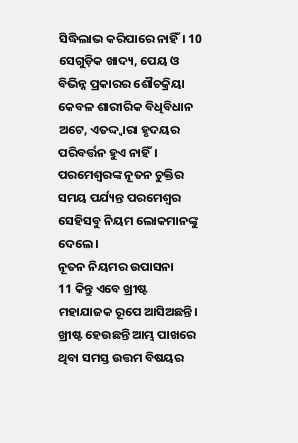ସିଦ୍ଧିଲାଭ କରିପାରେ ନାହିଁ। 10 ସେଗୁଡ଼ିକ ଖାଦ୍ୟ, ପେୟ ଓ ବିଭିନ୍ନ ପ୍ରକାରର ଶୌଚକ୍ରିୟା କେବଳ ଶାରୀରିକ ବିଧିବିଧାନ ଅଟେ, ଏତଦ୍ଦ୍ୱାରା ହୃଦୟର ପରିବର୍ତ୍ତନ ହୁଏ ନାହିଁ। ପରମେଶ୍ୱରଙ୍କ ନୂତନ ଚୁକ୍ତିର ସମୟ ପର୍ଯ୍ୟନ୍ତ ପରମେଶ୍ୱର ସେହିସବୁ ନିୟମ ଲୋକମାନଙ୍କୁ ଦେଲେ।
ନୂତନ ନିୟମର ଉପାସନା
11 କିନ୍ତୁ ଏବେ ଖ୍ରୀଷ୍ଟ ମହାଯାଜକ ରୂପେ ଆସିଅଛନ୍ତି। ଖ୍ରୀଷ୍ଟ ହେଉଛନ୍ତି ଆମ୍ଭ ପାଖରେ ଥିବା ସମସ୍ତ ଉତ୍ତମ ବିଷୟର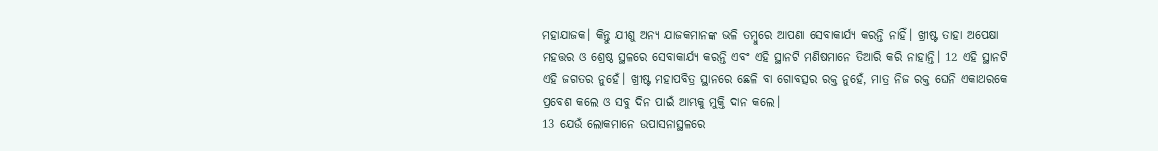ମହାଯାଜକ। କିନ୍ତୁ ଯୀଶୁ ଅନ୍ୟ ଯାଜକମାନଙ୍କ ଭଳି ତମ୍ବୁରେ ଆପଣା ସେବାକାର୍ଯ୍ୟ କରନ୍ତି ନାହିଁ। ଖ୍ରୀଷ୍ଟ ତାହା ଅପେକ୍ଷା ମହତ୍ତର ଓ ଶ୍ରେଷ୍ଠ ସ୍ଥଳରେ ସେବାକାର୍ଯ୍ୟ କରନ୍ତି ଏବଂ ଏହି ସ୍ଥାନଟି ମଣିଷମାନେ ତିଆରି କରି ନାହାନ୍ତି। 12 ଏହି ସ୍ଥାନଟି ଏହି ଜଗତର ନୁହେଁ। ଖ୍ରୀଷ୍ଟ ମହାପବିତ୍ର ସ୍ଥାନରେ ଛେଳି ବା ଗୋବତ୍ସର ରକ୍ତ ନୁହେଁ, ମାତ୍ର ନିଜ ରକ୍ତ ଘେନି ଏକାଥରକେ ପ୍ରବେଶ କଲେ ଓ ସବୁ ଦିନ ପାଇଁ ଆମ୍ଭକୁ ମୁକ୍ତି ଦାନ କଲେ।
13 ଯେଉଁ ଲୋକମାନେ ଉପାସନାସ୍ଥଳରେ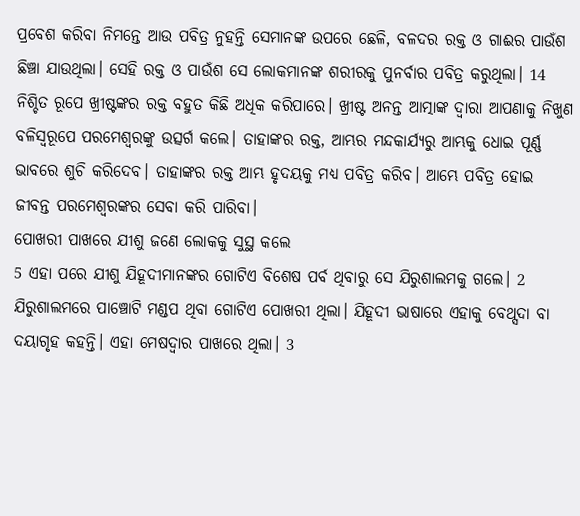ପ୍ରବେଶ କରିବା ନିମନ୍ତେ ଆଉ ପବିତ୍ର ନୁହନ୍ତି ସେମାନଙ୍କ ଉପରେ ଛେଳି, ବଳଦର ରକ୍ତ ଓ ଗାଈର ପାଉଁଶ ଛିଞ୍ଚା ଯାଉଥିଲା। ସେହି ରକ୍ତ ଓ ପାଉଁଶ ସେ ଲୋକମାନଙ୍କ ଶରୀରକୁ ପୁନର୍ବାର ପବିତ୍ର କରୁଥିଲା। 14 ନିଶ୍ଚିତ ରୂପେ ଖ୍ରୀଷ୍ଟଙ୍କର ରକ୍ତ ବହୁତ କିଛି ଅଧିକ କରିପାରେ। ଖ୍ରୀଷ୍ଟ ଅନନ୍ତ ଆତ୍ମାଙ୍କ ଦ୍ୱାରା ଆପଣାକୁ ନିଖୁଣ ବଳିସ୍ୱରୂପେ ପରମେଶ୍ୱରଙ୍କୁ ଉତ୍ସର୍ଗ କଲେ। ତାହାଙ୍କର ରକ୍ତ, ଆମ୍ଭର ମନ୍ଦକାର୍ଯ୍ୟରୁ ଆମ୍ଭକୁ ଧୋଇ ପୂର୍ଣ୍ଣ ଭାବରେ ଶୁଚି କରିଦେବ। ତାହାଙ୍କର ରକ୍ତ ଆମ୍ଭ ହୃଦୟକୁ ମଧ୍ୟ ପବିତ୍ର କରିବ। ଆମ୍ଭେ ପବିତ୍ର ହୋଇ ଜୀବନ୍ତ ପରମେଶ୍ୱରଙ୍କର ସେବା କରି ପାରିବା।
ପୋଖରୀ ପାଖରେ ଯୀଶୁ ଜଣେ ଲୋକକୁ ସୁସ୍ଥ କଲେ
5 ଏହା ପରେ ଯୀଶୁ ଯିହୂଦୀମାନଙ୍କର ଗୋଟିଏ ବିଶେଷ ପର୍ବ ଥିବାରୁ ସେ ଯିରୁଶାଲମକୁ ଗଲେ। 2 ଯିରୁଶାଲମରେ ପାଞ୍ଚୋଟି ମଣ୍ଡପ ଥିବା ଗୋଟିଏ ପୋଖରୀ ଥିଲା। ଯିହୂଦୀ ଭାଷାରେ ଏହାକୁ ବେଥ୍ସଦା ବା ଦୟାଗୃହ କହନ୍ତି। ଏହା ମେଷଦ୍ୱାର ପାଖରେ ଥିଲା। 3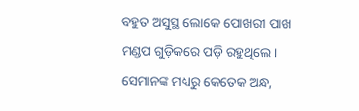ବହୁତ ଅସୁସ୍ଥ ଲୋକେ ପୋଖରୀ ପାଖ ମଣ୍ଡପ ଗୁଡ଼ିକରେ ପଡ଼ି ରହୁଥିଲେ। ସେମାନଙ୍କ ମଧ୍ୟରୁ କେତେକ ଅନ୍ଧ,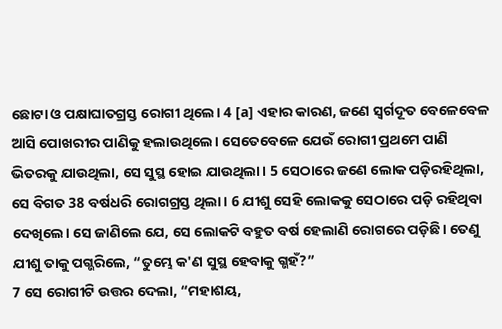ଛୋଟା ଓ ପକ୍ଷାଘାତଗ୍ରସ୍ତ ରୋଗୀ ଥିଲେ। 4 [a] ଏହାର କାରଣ, ଜଣେ ସ୍ୱର୍ଗଦୂତ ବେଳେବେଳ ଆସି ପୋଖରୀର ପାଣିକୁ ହଲାଉଥିଲେ। ସେତେବେଳେ ଯେଉଁ ରୋଗୀ ପ୍ରଥମେ ପାଣି ଭିତରକୁ ଯାଉଥିଲା, ସେ ସୁସ୍ଥ ହୋଇ ଯାଉଥିଲା। 5 ସେଠାରେ ଜଣେ ଲୋକ ପଡ଼ିରହିଥିଲା, ସେ ବିଗତ 38 ବର୍ଷଧରି ରୋଗଗ୍ରସ୍ତ ଥିଲା। 6 ଯୀଶୁ ସେହି ଲୋକକୁ ସେଠାରେ ପଡ଼ି ରହିଥିବା ଦେଖିଲେ। ସେ ଜାଣିଲେ ଯେ, ସେ ଲୋକଟି ବହୁତ ବର୍ଷ ହେଲାଣି ରୋଗରେ ପଡ଼ିଛି। ତେଣୁ ଯୀଶୁ ତାକୁ ପଗ୍ଭରିଲେ, “ତୁମ୍ଭେ କ'ଣ ସୁସ୍ଥ ହେବାକୁ ଗ୍ଭହଁ?”
7 ସେ ରୋଗୀଟି ଉତ୍ତର ଦେଲା, “ମହାଶୟ,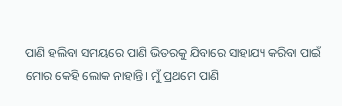ପାଣି ହଲିବା ସମୟରେ ପାଣି ଭିତରକୁ ଯିବାରେ ସାହାଯ୍ୟ କରିବା ପାଇଁ ମୋର କେହି ଲୋକ ନାହାନ୍ତି। ମୁଁ ପ୍ରଥମେ ପାଣି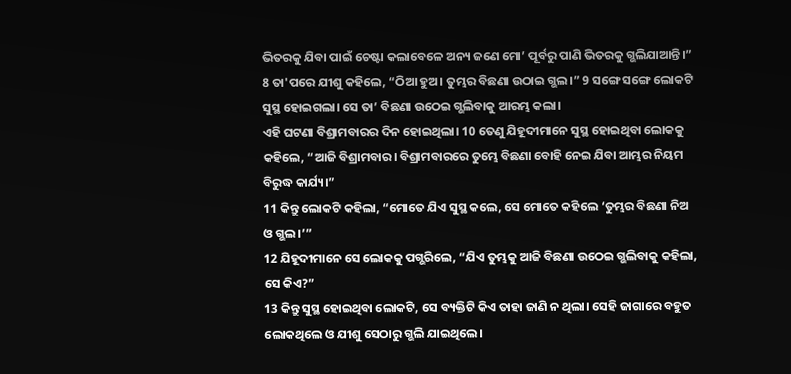ଭିତରକୁ ଯିବା ପାଇଁ ଚେଷ୍ଟା କଲାବେଳେ ଅନ୍ୟ ଜଣେ ମୋ’ ପୂର୍ବରୁ ପାଣି ଭିତରକୁ ଗ୍ଭଲିଯାଆନ୍ତି।”
8 ତା'ପରେ ଯୀଶୁ କହିଲେ, “ଠିଆ ହୁଅ। ତୁମ୍ଭର ବିଛଣା ଉଠାଇ ଗ୍ଭଲ।” 9 ସଙ୍ଗେ ସଙ୍ଗେ ଲୋକଟି ସୁସ୍ଥ ହୋଇଗଲା। ସେ ତା’ ବିଛଣା ଉଠେଇ ଗ୍ଭଲିବାକୁ ଆରମ୍ଭ କଲା।
ଏହି ଘଟଣା ବିଶ୍ରାମବାରର ଦିନ ହୋଇଥିଲା। 10 ତେଣୁ ଯିହୂଦୀମାନେ ସୁସ୍ଥ ହୋଇଥିବା ଲୋକକୁ କହିଲେ, “ଆଜି ବିଶ୍ରାମବାର। ବିଶ୍ରାମବାରରେ ତୁମ୍ଭେ ବିଛଣା ବୋହି ନେଇ ଯିବା ଆମ୍ଭର ନିୟମ ବିରୁଦ୍ଧ କାର୍ଯ୍ୟ।”
11 କିନ୍ତୁ ଲୋକଟି କହିଲା, “ମୋତେ ଯିଏ ସୁସ୍ଥ କଲେ, ସେ ମୋତେ କହିଲେ ‘ତୁମ୍ଭର ବିଛଣା ନିଅ ଓ ଗ୍ଭଲ।’”
12 ଯିହୂଦୀମାନେ ସେ ଲୋକକୁ ପଗ୍ଭରିଲେ, “ଯିଏ ତୁମ୍ଭକୁ ଆଜି ବିଛଣା ଉଠେଇ ଗ୍ଭଲିବାକୁ କହିଲା, ସେ କିଏ?”
13 କିନ୍ତୁ ସୁସ୍ଥ ହୋଇଥିବା ଲୋକଟି, ସେ ବ୍ୟକ୍ତିଟି କିଏ ତାହା ଜାଣି ନ ଥିଲା। ସେହି ଜାଗାରେ ବହୁତ ଲୋକଥିଲେ ଓ ଯୀଶୁ ସେଠାରୁ ଗ୍ଭଲି ଯାଇଥିଲେ।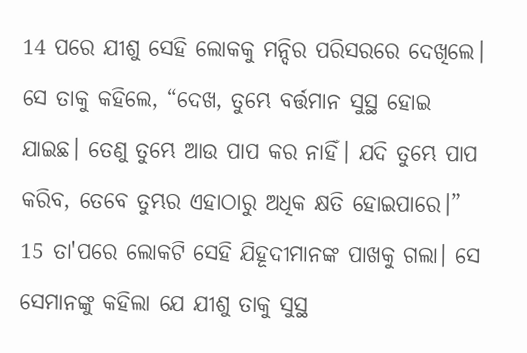14 ପରେ ଯୀଶୁ ସେହି ଲୋକକୁ ମନ୍ଦିର ପରିସରରେ ଦେଖିଲେ। ସେ ତାକୁ କହିଲେ, “ଦେଖ, ତୁମ୍ଭେ ବର୍ତ୍ତମାନ ସୁସ୍ଥ ହୋଇ ଯାଇଛ। ତେଣୁ ତୁମ୍ଭେ ଆଉ ପାପ କର ନାହିଁ। ଯଦି ତୁମ୍ଭେ ପାପ କରିବ, ତେବେ ତୁମ୍ଭର ଏହାଠାରୁ ଅଧିକ କ୍ଷତି ହୋଇପାରେ।”
15 ତା'ପରେ ଲୋକଟି ସେହି ଯିହୂଦୀମାନଙ୍କ ପାଖକୁ ଗଲା। ସେ ସେମାନଙ୍କୁ କହିଲା ଯେ ଯୀଶୁ ତାକୁ ସୁସ୍ଥ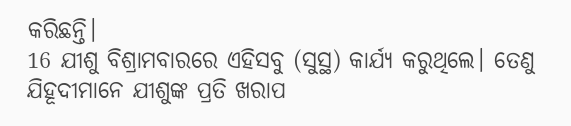କରିଛନ୍ତି।
16 ଯୀଶୁ ବିଶ୍ରାମବାରରେ ଏହିସବୁ (ସୁସ୍ଥ) କାର୍ଯ୍ୟ କରୁଥିଲେ। ତେଣୁ ଯିହୂଦୀମାନେ ଯୀଶୁଙ୍କ ପ୍ରତି ଖରାପ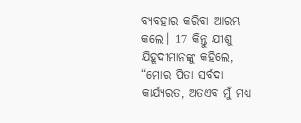ବ୍ୟବହାର କରିବା ଆରମ୍ଭ କଲେ। 17 କିନ୍ତୁ ଯୀଶୁ ଯିହୂଦୀମାନଙ୍କୁ କହିଲେ, “ମୋର ପିତା ସର୍ବଦା କାର୍ଯ୍ୟରତ, ଅତଏବ ମୁଁ ମଧ୍ୟ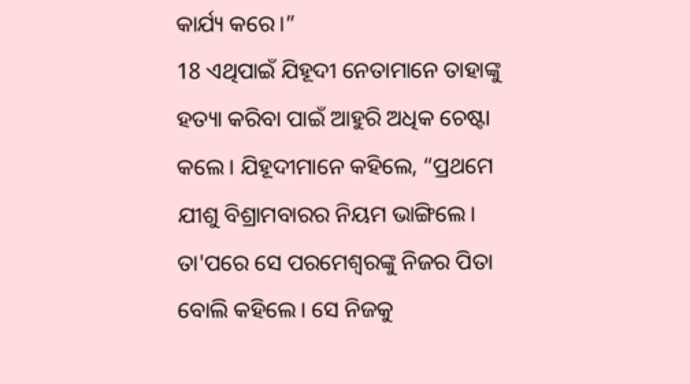କାର୍ଯ୍ୟ କରେ।”
18 ଏଥିପାଇଁ ଯିହୂଦୀ ନେତାମାନେ ତାହାଙ୍କୁ ହତ୍ୟା କରିବା ପାଇଁ ଆହୁରି ଅଧିକ ଚେଷ୍ଟା କଲେ। ଯିହୂଦୀମାନେ କହିଲେ, “ପ୍ରଥମେ ଯୀଶୁ ବିଶ୍ରାମବାରର ନିୟମ ଭାଙ୍ଗିଲେ। ତା'ପରେ ସେ ପରମେଶ୍ୱରଙ୍କୁ ନିଜର ପିତା ବୋଲି କହିଲେ। ସେ ନିଜକୁ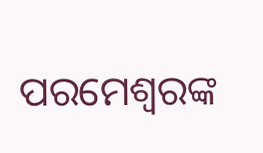ପରମେଶ୍ୱରଙ୍କ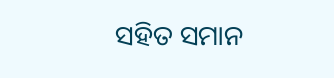ସହିତ ସମାନ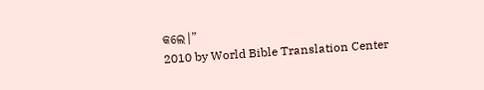କଲେ।”
2010 by World Bible Translation Center